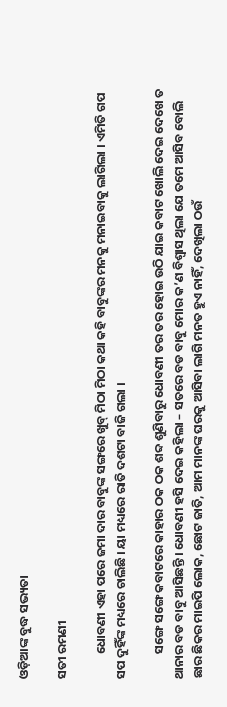ଓଡ଼ିଆଙ୍କ ବୁଦ୍ଧ ସଭ୍ୟତା

ସତୀ ରମଣୀ

         ଧୋବଣୀ ଏହା ପରେ ଜମା ଦାର ବାବୁଙ୍କ ସଙ୍ଗରେ ଖୁବ୍ ମିଠା ମିଠା କଥା କହି ବାବୁଙ୍କର ମନକୁ ମନାଇବାକୁ ଲାଗିଲା । ଏମିତି ଗପ ସପ ଦୁହିଁଙ୍କ ମଧ୍ୟରେ ଚାଲିଛି । ୟା ମଧ୍ୟରେ ରାତି ଦଶଟା ବାଜି ଗଲା ।

         ସଙ୍ଗେ ସଙ୍ଗେ କବାଟରେ କାହାର ଠକ ଠକ ଶବ୍ଦ ଶୁଣିବାରୁ ଧୋବଣୀ ତର ତର ହୋଇ ଉଠି ଯାଇ କବାଟ ଖୋଲି ଦେଇ ଦେଖେ ତ ଥାନାର ବଡ ବାବୁ ଆସିଛନ୍ତି । ଧୋବଣୀ ହସି ଦେଇ କହିଲା – ସତରେ ବଡ ବାବୁ ମୋର କ’ଣ ବିଶ୍ୱାସ ଥିଲା ଯେ ତମେ ଆସିବ ବୋଲି ଛାର ଛିକର ମାଇପି ଲୋକ, ଛୋଟ ଜାତି, ଆମ ମାନଙ୍କ ଘରକୁ ଆସିବା ଲାଗି ମନତ ହୁଏ ନାହିଁ, ଦେଖିଲା ଠଉଁ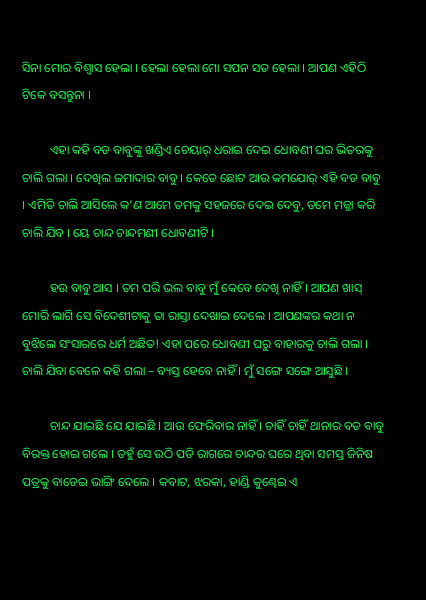ସିନା ମୋର ବିଶ୍ୱାସ ହେଲା । ହେଲା ହେଲା ମୋ ସପନ ସତ ହେଲା । ଆପଣ ଏହିଠି ଟିକେ ବସନ୍ତୁନା ।

         ଏହା କହି ବଡ ବାବୁଙ୍କୁ ଖଣ୍ଡିଏ ଚେୟାର୍ ଧରାଇ ଦେଇ ଧୋବଣୀ ଘର ଭିତରକୁ ଚାଲି ଗଲା । ଦେଖିଲ ଜମାଦାର ବାବୁ । କେଡେ ଛୋଟ ଆଉ କମଯୋର୍ ଏହି ବଡ ବାବୁ । ଏମିତି ଚାଲି ଆସିଲେ କ’ଣ ଆମେ ତମକୁ ସହଜରେ ଦେଇ ଦେବୁ, ତମେ ମଜ୍ଜା କରି ଚାଲି ଯିବ । ୟେ ଚାନ୍ଦ ଚାନ୍ଦମଣୀ ଧୋବଣୀଟି ।

         ହଉ ବାବୁ ଆସ । ତମ ପରି ଭଲ ବାବୁ ମୁଁ କେବେ ଦେଖି ନାହିଁ । ଆପଣ ଖାସ୍ ମୋରି ଲାଗି ସେ ବିଦେଶୀଟାକୁ ତା ରାସ୍ତା ଦେଖାଇ ଦେଲେ । ଆପଣଙ୍କର କଥା ନ ବୁଝିଲେ ସଂସାରରେ ଧର୍ମ ଅଛିତ! ଏହା ପରେ ଧୋବଣୀ ଘରୁ ବାହାରକୁ ଚାଲି ଗଲା । ଚାଲି ଯିବା ବେଳେ କହି ଗଲା – ବ୍ୟସ୍ତ ହେବେ ନାହିଁ । ମୁଁ ସଙ୍ଗେ ସଙ୍ଗେ ଆସୁଛି ।

         ଚାନ୍ଦ ଯାଇଛି ଯେ ଯାଇଛି । ଆଉ ଫେରିବାର ନାହିଁ । ଚାହିଁ ଚାହିଁ ଥାନାର ବଡ ବାବୁ ବିରକ୍ତ ହୋଇ ଗଲେ । ତହୁଁ ସେ ଉଠି ପଡି ରାଗରେ ଚାନ୍ଦର ଘରେ ଥିବା ସମସ୍ତ ଜିନିଷ ପତ୍ରକୁ ବାଡେଇ ଭାଙ୍ଗି ଦେଲେ । କବାଟ, ଝରକା, ହାଣ୍ଡି କୁଣ୍ଢେଇ ଏ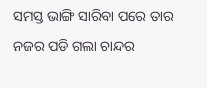ସମସ୍ତ ଭାଙ୍ଗି ସାରିବା ପରେ ତାର ନଜର ପଡି ଗଲା ଚାନ୍ଦର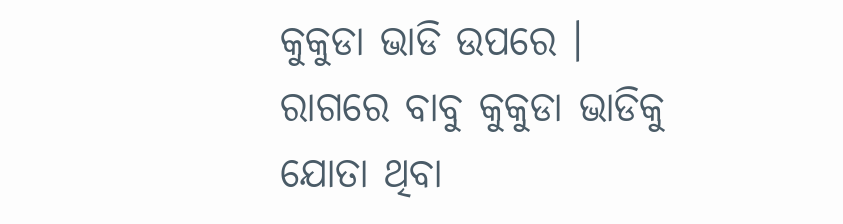କୁକୁଡା ଭାଡି ଉପରେ । ରାଗରେ ବାବୁ କୁକୁଡା ଭାଡିକୁ ଯୋତା ଥିବା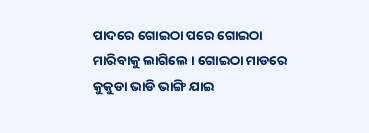ପାଦରେ ଗୋଇଠା ପରେ ଗୋଇଠା ମାରିବାକୁ ଲାଗିଲେ । ଗୋଇଠା ମାଡରେ କୁକୁଡା ଭାଡି ଭାଙ୍ଗି ଯାଇ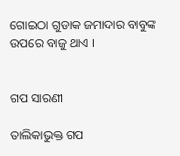ଗୋଇଠା ଗୁଡାକ ଜମାଦାର ବାବୁଙ୍କ ଉପରେ ବାଜୁ ଥାଏ ।


ଗପ ସାରଣୀ

ତାଲିକାଭୁକ୍ତ ଗପ